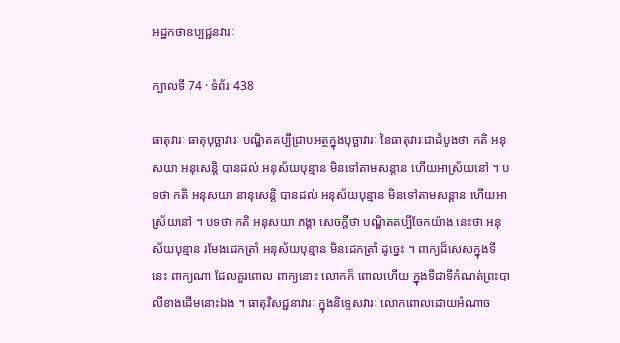អដ្ឋកថាឧប្បជ្ជនវារៈ

ក្បាលទី 74 · ទំព័រ 438

ធាតុវារៈ ធាតុបុច្ឆាវារៈ បណ្ឌិតគប្បីជ្រាបអត្ថក្នុងបុច្ឆាវារៈ នៃធាតុវារៈជាដំបូងថា កតិ អនុសយា អនុសេន្តិ បានដល់ អនុស័យបុន្មាន មិនទៅតាមសន្តាន ហើយអាស្រ័យនៅ ។ បទថា កតិ អនុសយា នានុសេន្តិ បានដល់ អនុស័យបុន្មាន មិនទៅតាមសន្តាន ហើយអាស្រ័យនៅ ។ បទថា កតិ អនុសយា ភង្គា សេចក្តីថា បណ្ឌិតគប្បីចែកយ៉ាង នេះថា អនុស័យបុន្មាន រមែងដេកត្រាំ អនុស័យបុន្មាន មិនដេកត្រាំ ដូច្នេះ ។ ពាក្យដ៏សេសក្នុងទីនេះ ពាក្យណា ដែលគួរពោល ពាក្យនោះ លោកក៏ ពោលហើយ ក្នុងទីជាទីកំណត់ព្រះបាលីខាងដើមនោះឯង ។ ធាតុវិសជ្ជនាវារៈ ក្នុងនិទ្ទេសវារៈ លោកពោលដោយអំណាច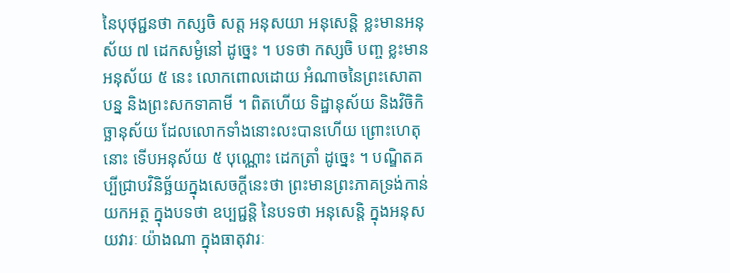នៃបុថុជ្ជនថា កស្សចិ សត្ត អនុសយា អនុសេន្តិ ខ្លះមានអនុស័យ ៧ ដេកសម្ងំនៅ ដូច្នេះ ។ បទថា កស្សចិ បញ្ច ខ្លះមានអនុស័យ ៥ នេះ លោកពោលដោយ អំណាចនៃព្រះសោតាបន្ន និងព្រះសកទាគាមី ។ ពិតហើយ ទិដ្ឋានុស័យ និងវិចិកិច្ឆានុស័យ ដែលលោកទាំងនោះលះបានហើយ ព្រោះហេតុនោះ ទើបអនុស័យ ៥ បុណ្ណោះ ដេកត្រាំ ដូច្នេះ ។ បណ្ឌិតគប្បីជ្រាបវិនិច្ឆ័យក្នុងសេចក្តីនេះថា ព្រះមានព្រះភាគទ្រង់កាន់ យកអត្ថ ក្នុងបទថា ឧប្បជ្ជន្តិ នៃបទថា អនុសេន្តិ ក្នុងអនុសយវារៈ យ៉ាងណា ក្នុងធាតុវារៈ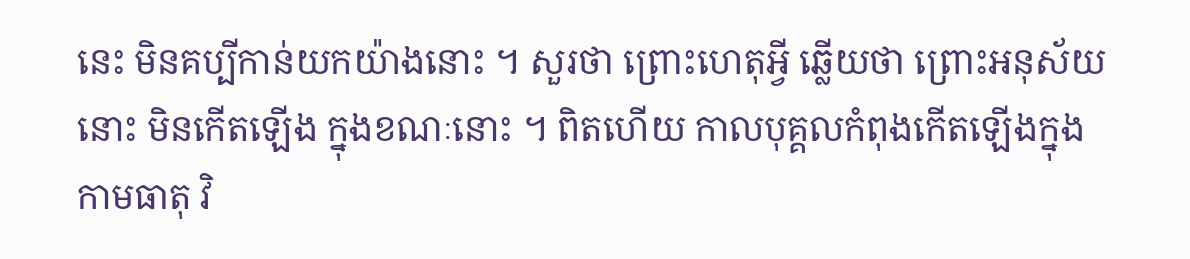នេះ មិនគប្បីកាន់យកយ៉ាងនោះ ។ សួរថា ព្រោះហេតុអ្វី ឆ្លើយថា ព្រោះអនុស័យនោះ មិនកើតឡើង ក្នុងខណៈនោះ ។ ពិតហើយ កាលបុគ្គលកំពុងកើតឡើងក្នុងកាមធាតុ វិ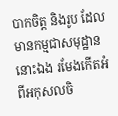បាកចិត្ត និងរូប ដែលមានកម្មជាសមុដ្ឋាននោះឯង រមែងកើតអំពីអកុសលចិ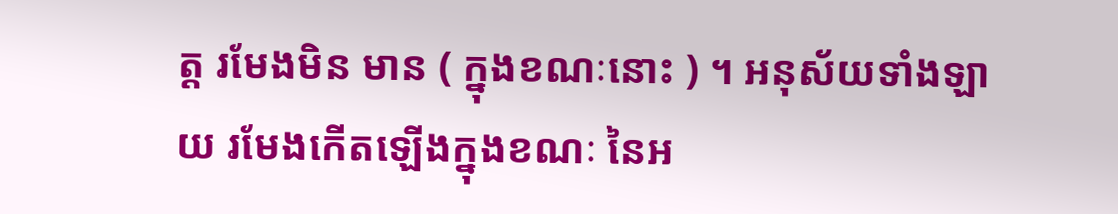ត្ត រមែងមិន មាន ( ក្នុងខណៈនោះ ) ។ អនុស័យទាំងឡាយ រមែងកើតឡើងក្នុងខណៈ នៃអ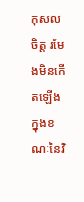កុសលចិត្ត រមែងមិនកើតឡើងក្នុងខណៈនៃវិ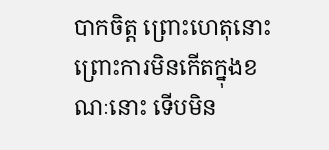បាកចិត្ត ព្រោះហេតុនោះ ព្រោះការមិនកើតក្នុងខណៈនោះ ទើបមិន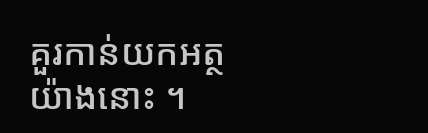គួរកាន់យកអត្ថយ៉ាងនោះ ។